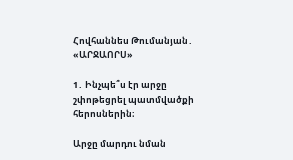Հովհաննես Թումանյան․ «ԱՐՋԱՈՐՍ»

1․ Ինչպե՞ս էր արջը շփոթեցրել պատմվածքի հերոսներին։

Արջը մարդու նման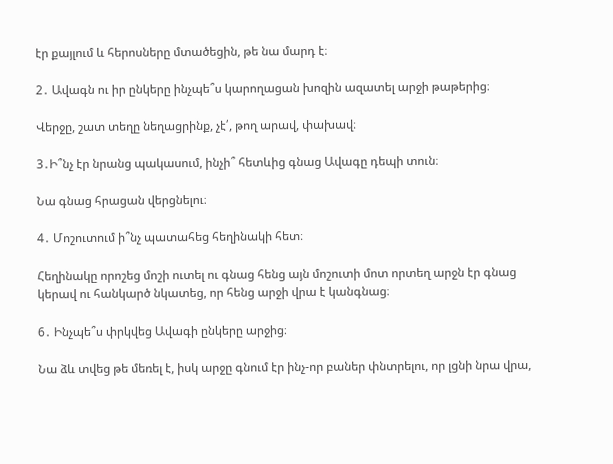էր քայլում և հերոսները մտածեցին, թե նա մարդ է։

2․ Ավագն ու իր ընկերը ինչպե՞ս կարողացան խոզին ազատել արջի թաթերից։

Վերջը, շատ տեղը նեղացրինք, չէ՛, թող արավ, փախավ։

3․Ի՞նչ էր նրանց պակասում, ինչի՞ հետևից գնաց Ավագը դեպի տուն։

Նա գնաց հրացան վերցնելու։

4․ Մոշուտում ի՞նչ պատահեց հեղինակի հետ։

Հեղինակը որոշեց մոշի ուտել ու գնաց հենց այն մոշուտի մոտ որտեղ արջն էր գնաց կերավ ու հանկարծ նկատեց, որ հենց արջի վրա է կանգնաց։

6․ Ինչպե՞ս փրկվեց Ավագի ընկերը արջից։

Նա ձև տվեց թե մեռել է, իսկ արջը գնում էր ինչ-որ բաներ փնտրելու, որ լցնի նրա վրա,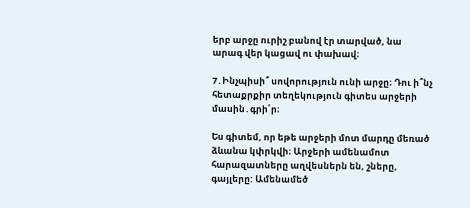երբ արջը ուրիշ բանով էր տարված, նա արագ վեր կացավ ու փախավ։

7․Ինչպիսի՞ սովորություն ունի արջը։ Դու ի՞նչ հետաքրքիր տեղեկություն գիտես արջերի մասին․գրի՛ր։

Ես գիտեմ, որ եթե արջերի մոտ մարդը մեռած ձևանա կփրկվի։ Արջերի ամենամոտ հարազատները աղվեսներն են, շները, գայլերը: Ամենամեծ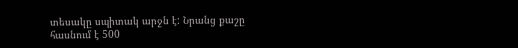տեսակը սպիտակ արջն է: Նրանց քաշը հասնում է 500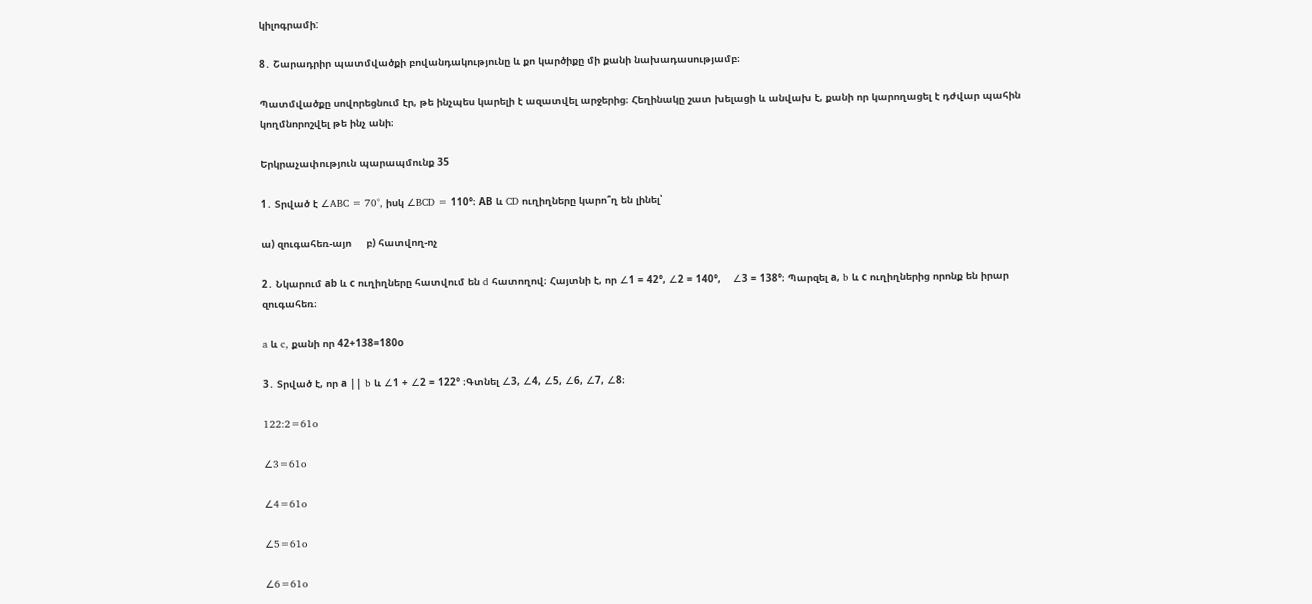կիլոգրամի:

8․ Շարադրիր պատմվածքի բովանդակությունը և քո կարծիքը մի քանի նախադասությամբ։

Պատմվածքը սովորեցնում էր, թե ինչպես կարելի է ազատվել արջերից։ Հեղինակը շատ խելացի և անվախ է, քանի որ կարողացել է դժվար պահին կողմնորոշվել թե ինչ անի։

Երկրաչափություն պարապմունք 35

1․ Տրված է ∠ABC = 70°, իսկ ∠BCD = 110°։ АВ և CD ուղիղները կարո՞ղ են լինել՝

ա) զուգահեռ-այո     բ) հատվող-ոչ

2․ Նկարում аb և с ուղիղները հատվում են d հատողով։ Հայտնի է, որ ∠1 = 42°, ∠2 = 140°,    ∠3 = 138°։ Պարզել а, b և с ուղիղներից որոնք են իրար զուգահեռ։

a և c, քանի որ 42+138=180о

3․ Տրված է, որ а || b և ∠1 + ∠2 = 122° ։Գտնել ∠3, ∠4, ∠5, ∠6, ∠7, ∠8։

122:2=61o

∠3=61o

∠4=61o

∠5=61o

∠6=61o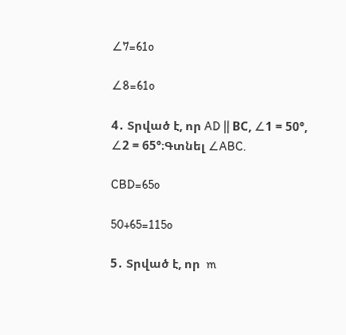∠7=61o

∠8=61o

4․ Տրված է, որ AD || ВС, ∠1 = 50°, ∠2 = 65°։Գտնել ∠ABC.

CBD=65o

50+65=115o

5․ Տրված է, որ  m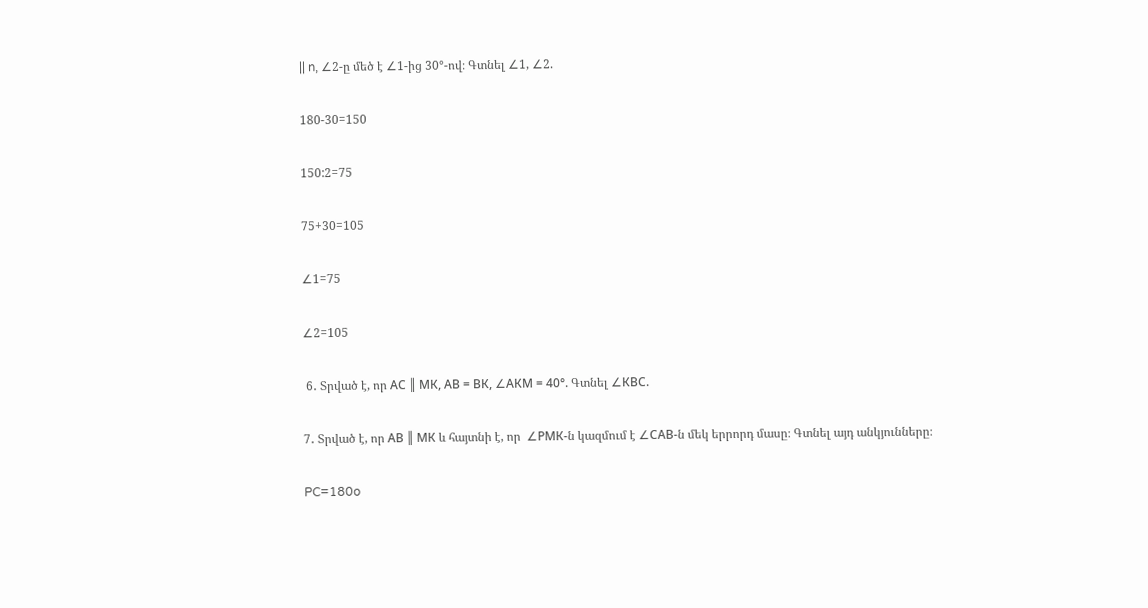|| n, ∠2-ը մեծ է ∠1-ից 30°-ով։ Գտնել ∠1, ∠2.

180-30=150

150:2=75

75+30=105

∠1=75

∠2=105

 6․ Տրված է, որ АС ║ МК, АВ = ВК, ∠АКМ = 40°. Գտնել ∠КВС.

7․ Տրված է, որ АВ ║ МК և հայտնի է, որ  ∠РМК-ն կազմում է ∠САВ-ն մեկ երրորդ մասը։ Գտնել այդ անկյունները։

PC=180o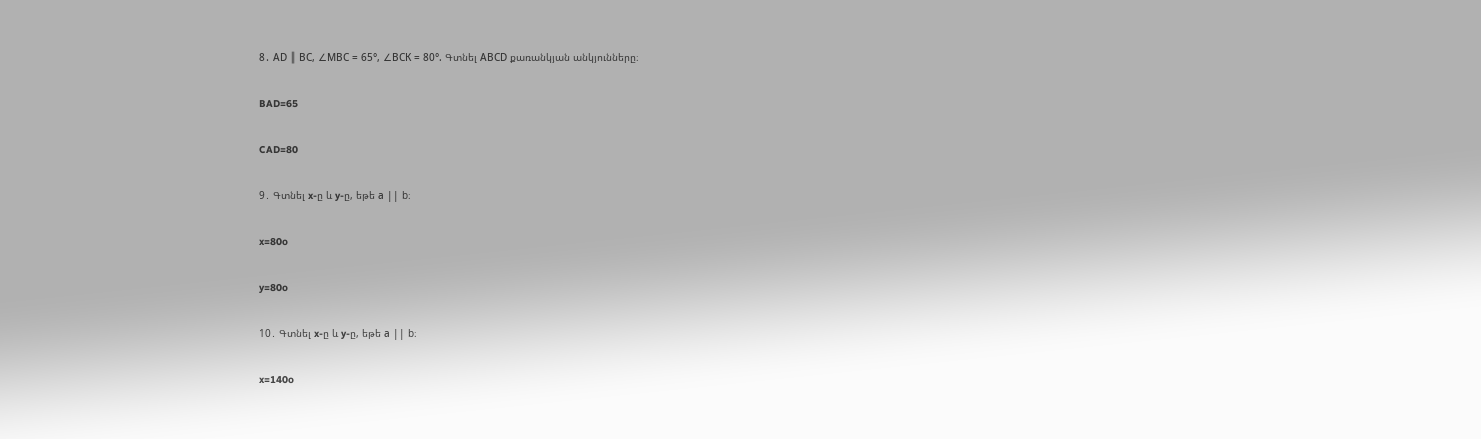8․ АD ║ ВС, ∠МВС = 65°, ∠ВСК = 80°. Գտնել АВСD քառանկյան անկյունները։

BAD=65

CAD=80

9․ Գտնել x-ը և y-ը, եթե а || b։

x=80o

y=80o

10․ Գտնել x-ը և y-ը, եթե а || b։

x=140o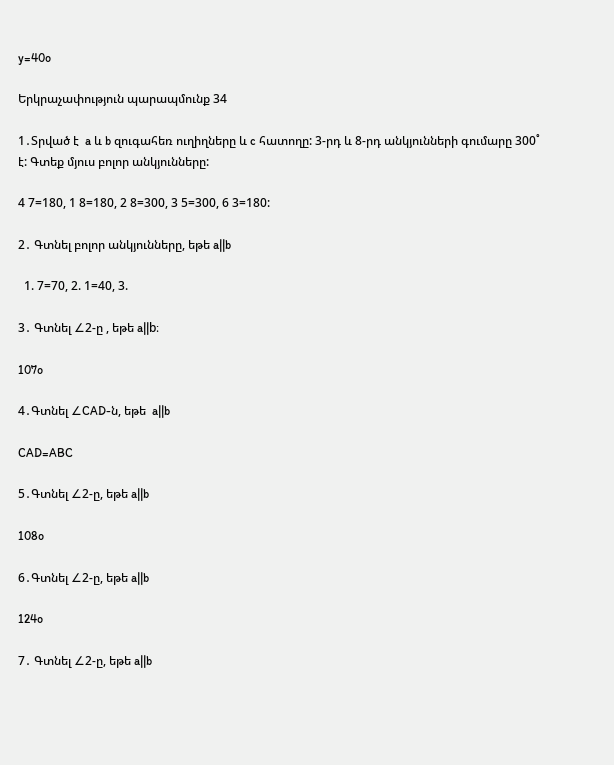y=40o

Երկրաչափություն պարապմունք 34

1․Տրված է  a և b զուգահեռ ուղիղները և c հատողը: 3-րդ և 8-րդ անկյունների գումարը 300˚ է: Գտեք մյուս բոլոր անկյունները:

4 7=180, 1 8=180, 2 8=300, 3 5=300, 6 3=180:

2․ Գտնել բոլոր անկյունները, եթե a||b

  1. 7=70, 2. 1=40, 3.

3․ Գտնել ∠2-ը , եթե a||b։

107o

4․Գտնել ∠CAD-ն, եթե  a||b

CAD=ABC

5․Գտնել ∠2-ը, եթե a||b

108o

6․Գտնել ∠2-ը, եթե a||b

124o

7․ Գտնել ∠2-ը, եթե a||b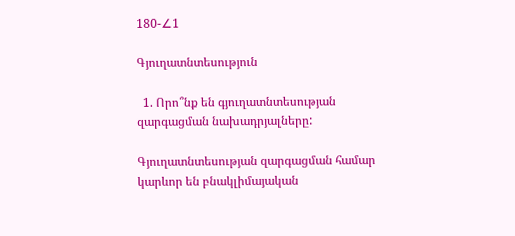180-∠1

Գյուղատնտեսություն

  1. Որո՞նք են գյուղատնտեսության զարգացման նախադրյալները:

Գյուղատնտեսության զարգացման համար կարևոր են բնակլիմայական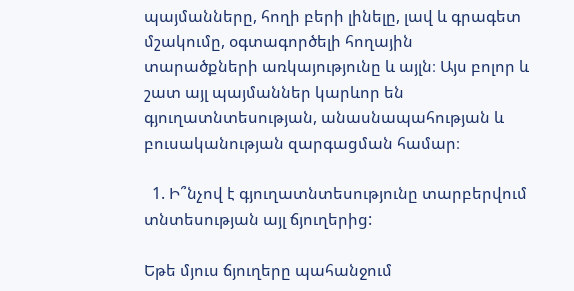պայմանները, հողի բերի լինելը, լավ և գրագետ մշակումը, օգտագործելի հողային տարածքների առկայությունը և այլն։ Այս բոլոր և շատ այլ պայմաններ կարևոր են գյուղատնտեսության, անասնապահության և բուսականության զարգացման համար։

  1. Ի՞նչով է գյուղատնտեսությունը տարբերվում տնտեսության այլ ճյուղերից:

Եթե մյուս ճյուղերը պահանջում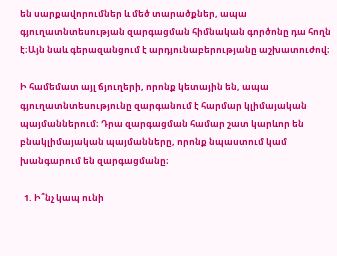են սարքավորումներ և մեծ տարածքներ, ապա գյուղատնտեսության զարգացման հիմնական գործոնը դա հողն է։Այն նաև գերազանցում է արդյունաբերությանը աշխատուժով։

Ի համեմատ այլ ճյուղերի, որոնք կետային են, ապա գյուղատնտեսությունը զարգանում է հարմար կլիմայական պայմաններում։ Դրա զարգացման համար շատ կարևոր են բնակլիմայական պայմանները, որոնք նպաստում կամ խանգարում են զարգացմանը։

  1. Ի՞նչ կապ ունի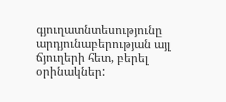գյուղատնտեսությունը արդյունաբերության այլ ճյուղերի հետ, բերել օրինակներ: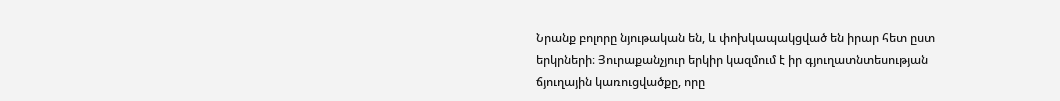Նրանք բոլորը նյութական են, և փոխկապակցված են իրար հետ ըստ երկրների։ Յուրաքանչյուր երկիր կազմում է իր գյուղատնտեսության ճյուղային կառուցվածքը, որը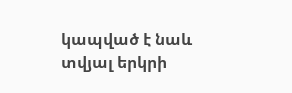կապված է նաև տվյալ երկրի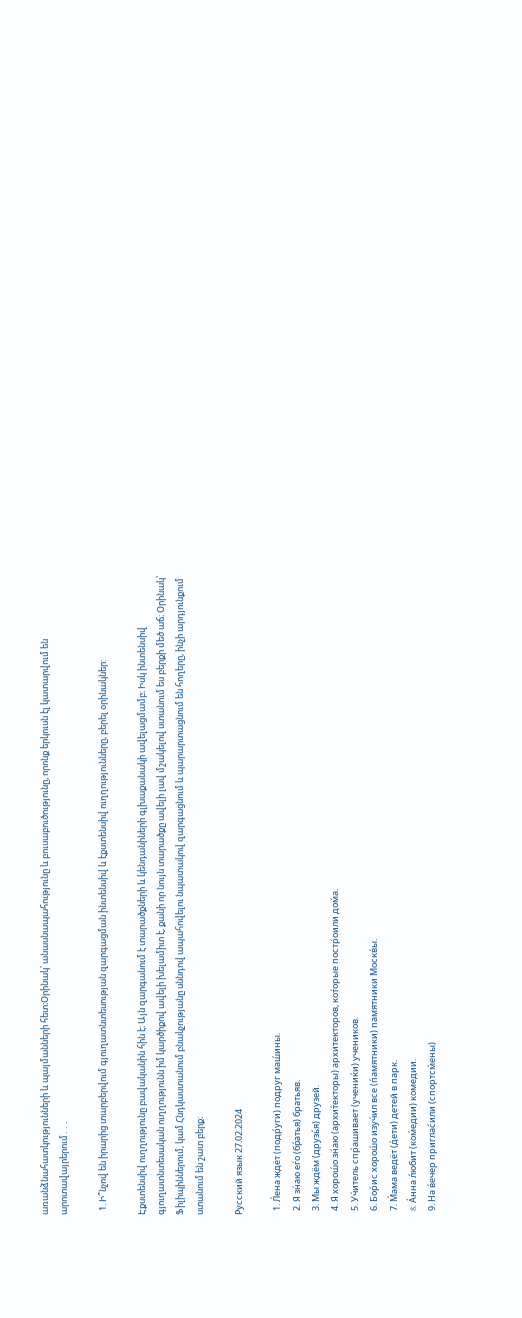առանձնահատկությունների և պայմանների հետ։Օրինակ՝ անասնապահությունը և բուսաբուծությունը, որոնք երկուսն էլ կատարվում են արոտավայրերում․․․

  1. Ի՞նչով են իրարից տարբերվում գյուղատնտեսության զարգացման ինտենսիվ և էքստենսիվ ուղղությունները, բերել օրինակներ:

Էքստենսիվ ուղղությունը բավականին հին է։ Այն զարգանում է տարածքների և կենդանիների գլխաքանակի ավելացմամբ։ Իսկ ինտենսիվ գյուղատնտեսական ուղղությունն իմ կարծիքով ավելի խելամիտ է, քանի որ նույն տարածքը ավելի լավ մշակելով ստանում ես բերքի մեծ աճ։ Օրինակ՝ Ֆիլիպիններում, կամ Հնդկաստանում բնակչությանը սննդով ապահովելու նպատակով զարգացնում և պարարտացնում են հողերը, ինչի արդյունքում ստանում են շատ բերք։

Русский язык 27.02.2024

  1. Л́ена ждёт (подр́уги) подруг маш́ины.
  2. Я зн́аю еѓо (бр́атья) братьяв.
  3. Мы ждём (друзь́я) друзей.
  4. Я хорош́о зн́аю (архит́екторы) архитекторов, кот́орые постр́оили дом́а.
  5. Уч́итель спр́ашивает (учениќи) учеников.
  6. Бор́ис хорош́о изуч́ил все (п́амятники) памятники Москв́ы.
  7. М́ама ведёт (д́ети) детей в парк.
  8. Áнна л́юбит (ком́едии) комедии.
  9. На в́ечер приглас́или (спортсм́ены)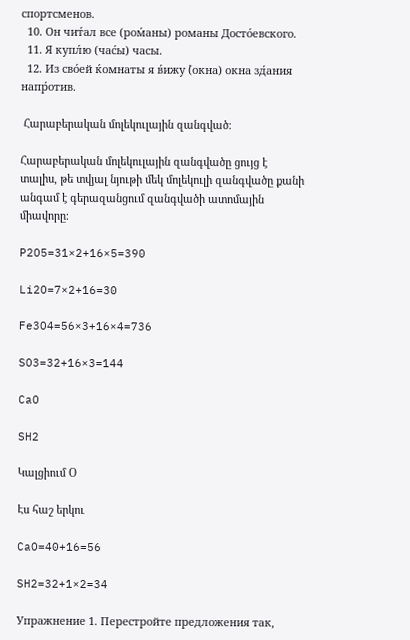спортсменов.
  10. Он чит́ал все (ром́аны) романы Досто́евского.
  11. Я купл́ю (час́ы) часы.
  12. Из сво́ей ќомнаты я в́ижу (́окна) окна зд́ания напр́отив.

 Հարաբերական մոլեկուլային զանգված։

Հարաբերական մոլեկուլային զանգվածը ցույց է տալիս, թե տվյալ նյութի մեկ մոլեկուլի զանգվածը քանի անգամ է գերազանցում զանգվածի ատոմային միավորը։

P2O5=31×2+16×5=390

Li2O=7×2+16=30

Fe3O4=56×3+16×4=736

SO3=32+16×3=144

CaO

SH2

Կալցիում Օ

Էս հաշ երկու

CaO=40+16=56

SH2=32+1×2=34

Упражнение 1. Перестройте предложения так,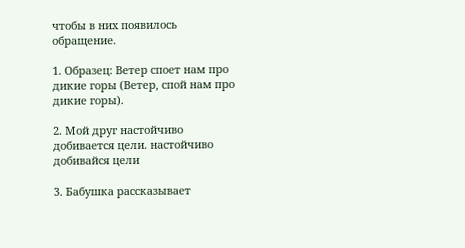чтобы в них появилось обращение.

1. Образец: Ветер споет нам про дикие горы (Ветер, спой нам про дикие горы).

2. Мой друг настойчиво добивается цели. настойчиво добивайся цели

3. Бабушка рассказывает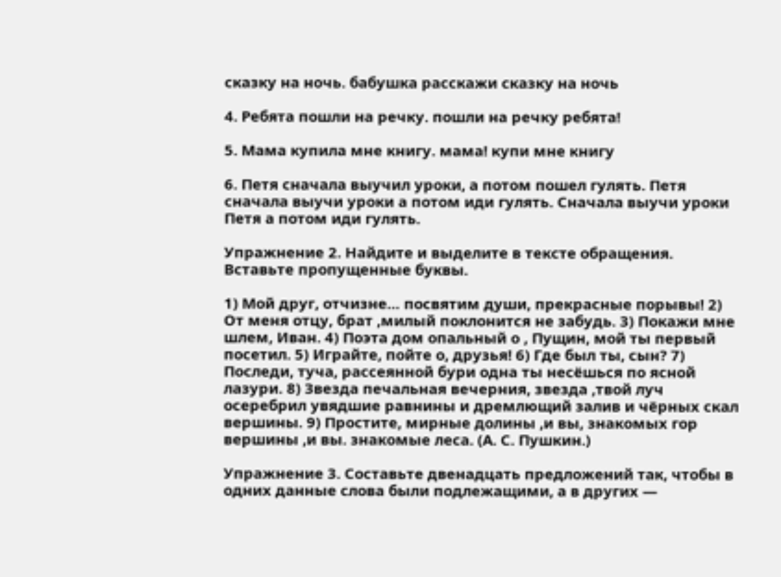сказку на ночь. бабушка расскажи сказку на ночь

4. Ребята пошли на речку. пошли на речку ребята!

5. Мама купила мне книгу. мама! купи мне книгу

6. Петя сначала выучил уроки, а потом пошел гулять. Петя сначала выучи уроки а потом иди гулять. Сначала выучи уроки Петя а потом иди гулять.

Упражнение 2. Найдите и выделите в тексте обращения. Вставьте пропущенные буквы.

1) Мой друг, отчизне… посвятим души, прекрасные порывы! 2) От меня отцу, брат ,милый поклонится не забудь. 3) Покажи мне шлем, Иван. 4) Поэта дом опальный о , Пущин, мой ты первый посетил. 5) Играйте, пойте о, друзья! 6) Где был ты, сын? 7) Последи, туча, рассеянной бури одна ты несёшься по ясной лазури. 8) Звезда печальная вечерния, звезда ,твой луч осеребрил увядшие равнины и дремлющий залив и чёрных скал вершины. 9) Простите, мирные долины ,и вы, знакомых гор вершины ,и вы. знакомые леса. (А. С. Пушкин.)

Упражнение 3. Составьте двенадцать предложений так, чтобы в одних данные слова были подлежащими, а в других —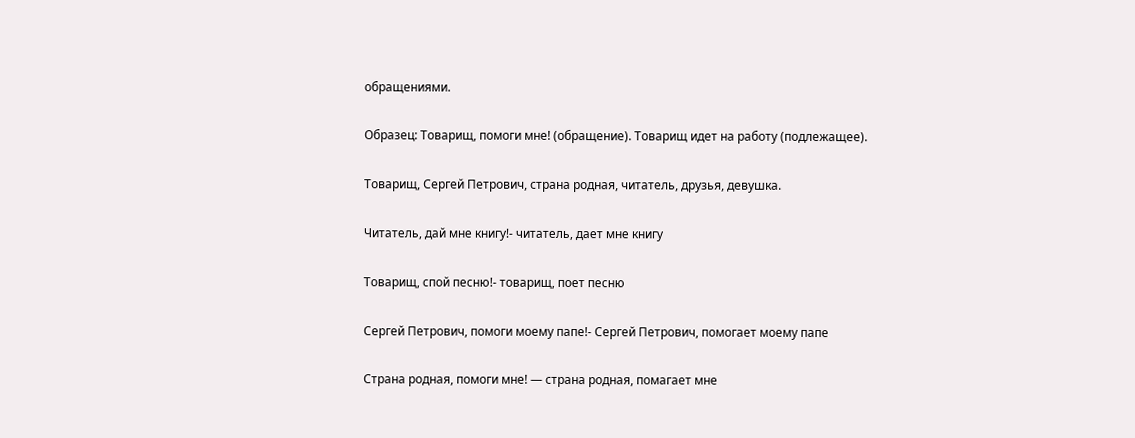обращениями.

Образец: Товарищ, помоги мне! (обращение). Товарищ идет на работу (подлежащее).

Товарищ, Сергей Петрович, страна родная, читатель, друзья, девушка.

Читатель, дай мне книгу!- читатель, дает мне книгу

Товарищ, спой песню!- товарищ, поет песню

Сергей Петрович, помоги моему папе!- Сергей Петрович, помогает моему папе

Страна родная, помоги мне! — страна родная, помагает мне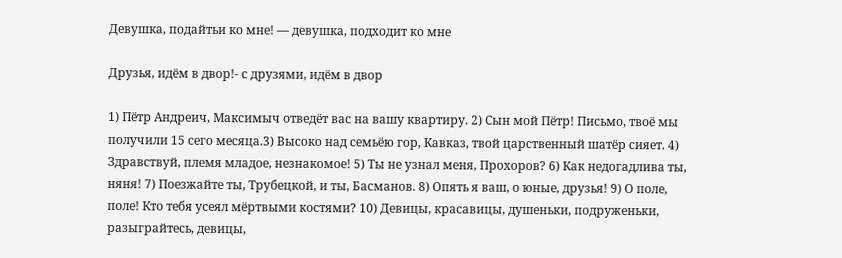Девушка, подайтьи ко мне! — девушка, подходит ко мне

Друзья, идём в двор!- с друзями, идём в двор

1) Пётр Андреич, Максимыч отведёт вас на вашу квартиру. 2) Сын мой Пётр! Письмо, твоё мы получили 15 сего месяца.3) Высоко над семьёю гор, Кавказ, твой царственный шатёр сияет. 4) Здравствуй, племя младое, незнакомое! 5) Ты не узнал меня, Прохоров? 6) Как недогадлива ты, няня! 7) Поезжайте ты, Трубецкой, и ты, Басманов. 8) Опять я ваш, о юные, друзья! 9) О поле, поле! Кто тебя усеял мёртвыми костями? 10) Девицы, красавицы, душеньки, подруженьки, разыграйтесь, девицы,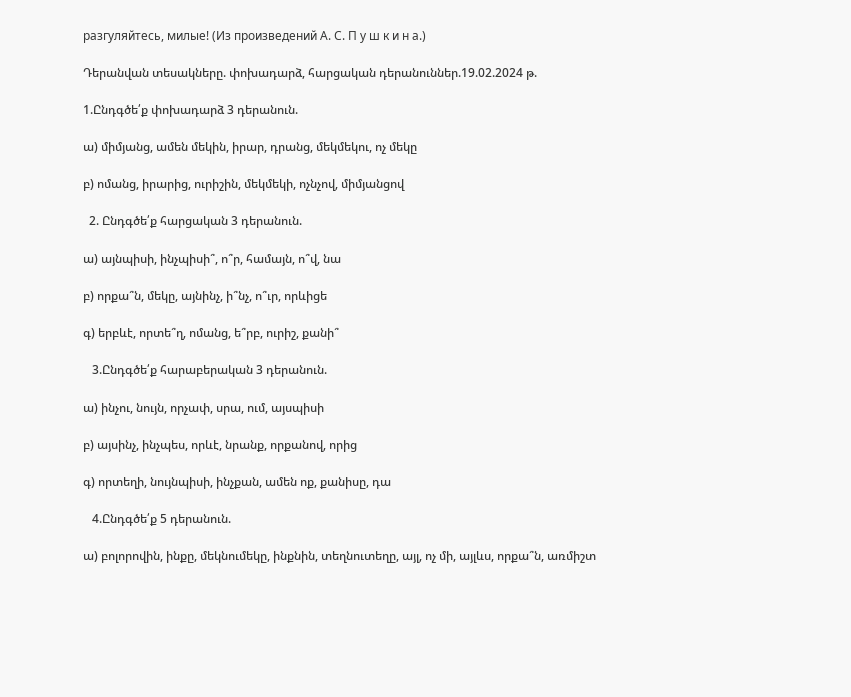разгуляйтесь, милые! (Из произведений А. С. П у ш к и н а.)

Դերանվան տեսակները. փոխադարձ, հարցական դերանուններ.19.02.2024 թ.

1.Ընդգծե՛ք փոխադարձ 3 դերանուն.

ա) միմյանց, ամեն մեկին, իրար, դրանց, մեկմեկու, ոչ մեկը

բ) ոմանց, իրարից, ուրիշին, մեկմեկի, ոչնչով, միմյանցով

  2. Ընդգծե՛ք հարցական 3 դերանուն.

ա) այնպիսի, ինչպիսի՞, ո՞ր, համայն, ո՞վ, նա

բ) որքա՞ն, մեկը, այնինչ, ի՞նչ, ո՞ւր, որևիցե

գ) երբևէ, որտե՞ղ, ոմանց, ե՞րբ, ուրիշ, քանի՞

   3.Ընդգծե՛ք հարաբերական 3 դերանուն.

ա) ինչու, նույն, որչափ, սրա, ում, այսպիսի

բ) այսինչ, ինչպես, որևէ, նրանք, որքանով, որից

գ) որտեղի, նույնպիսի, ինչքան, ամեն ոք, քանիսը, դա

   4.Ընդգծե՛ք 5 դերանուն.

ա) բոլորովին, ինքը, մեկնումեկը, ինքնին, տեղնուտեղը, այլ, ոչ մի, այլևս, որքա՞ն, առմիշտ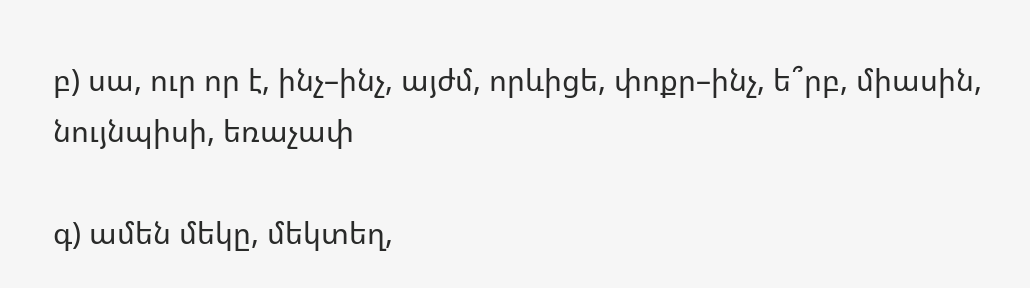բ) սա, ուր որ է, ինչ–ինչ, այժմ, որևիցե, փոքր–ինչ, ե՞րբ, միասին, նույնպիսի, եռաչափ

գ) ամեն մեկը, մեկտեղ,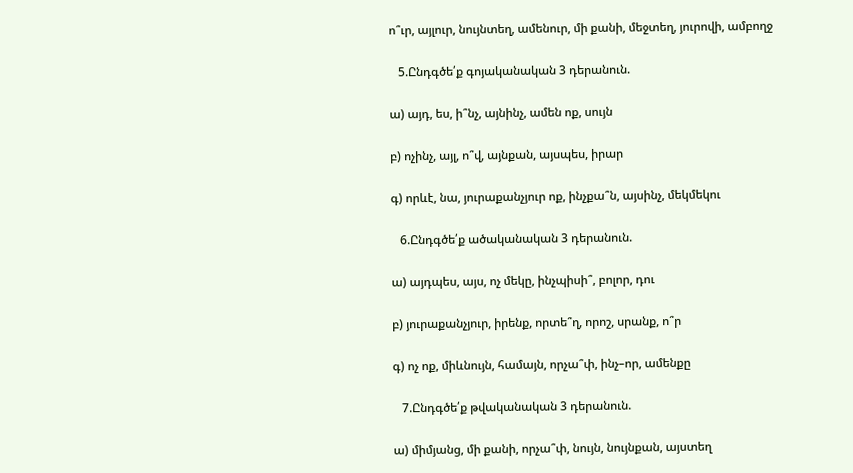ո՞ւր, այլուր, նույնտեղ, ամենուր, մի քանի, մեջտեղ, յուրովի, ամբողջ

   5.Ընդգծե՛ք գոյականական 3 դերանուն.

ա) այդ, ես, ի՞նչ, այնինչ, ամեն ոք, սույն

բ) ոչինչ, այլ, ո՞վ, այնքան, այսպես, իրար

գ) որևէ, նա, յուրաքանչյուր ոք, ինչքա՞ն, այսինչ, մեկմեկու

   6.Ընդգծե՛ք ածականական 3 դերանուն.

ա) այդպես, այս, ոչ մեկը, ինչպիսի՞, բոլոր, դու

բ) յուրաքանչյուր, իրենք, որտե՞ղ, որոշ, սրանք, ո՞ր

գ) ոչ ոք, միևնույն, համայն, որչա՞փ, ինչ–որ, ամենքը

   7.Ընդգծե՛ք թվականական 3 դերանուն.

ա) միմյանց, մի քանի, որչա՞փ, նույն, նույնքան, այստեղ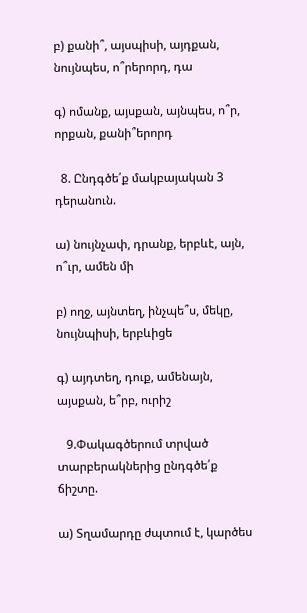բ) քանի՞, այսպիսի, այդքան, նույնպես, ո՞րերորդ, դա

գ) ոմանք, այսքան, այնպես, ո՞ր, որքան, քանի՞երորդ

  8. Ընդգծե՛ք մակբայական 3 դերանուն.

ա) նույնչափ, դրանք, երբևէ, այն, ո՞ւր, ամեն մի

բ) ողջ, այնտեղ, ինչպե՞ս, մեկը, նույնպիսի, երբևիցե

գ) այդտեղ, դուք, ամենայն, այսքան, ե՞րբ, ուրիշ

   9.Փակագծերում տրված տարբերակներից ընդգծե՛ք ճիշտը.

ա) Տղամարդը ժպտում է, կարծես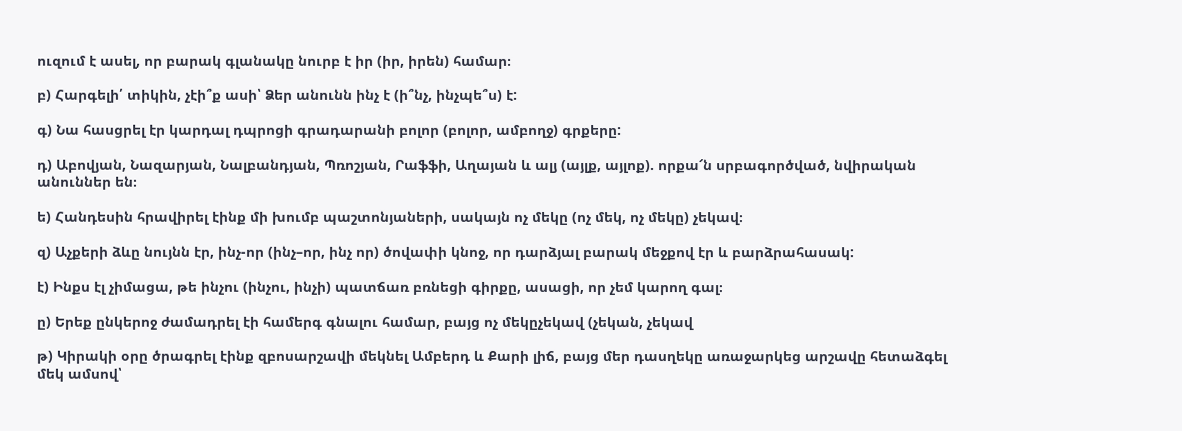ուզում է ասել, որ բարակ գլանակը նուրբ է իր (իր, իրեն) համար։

բ) Հարգելի՛ տիկին, չէի՞ք ասի՝ Ձեր անունն ինչ է (ի՞նչ, ինչպե՞ս) է:

գ) Նա հասցրել էր կարդալ դպրոցի գրադարանի բոլոր (բոլոր, ամբողջ) գրքերը:

դ) Աբովյան, Նազարյան, Նալբանդյան, Պռոշյան, Րաֆֆի, Աղայան և ալյ (այլք, այլոք). որքա՜ն սրբագործված, նվիրական անուններ են։

ե) Հանդեսին հրավիրել էինք մի խումբ պաշտոնյաների, սակայն ոչ մեկը (ոչ մեկ, ոչ մեկը) չեկավ։

զ) Աչքերի ձևը նույնն էր, ինչ-որ (ինչ–որ, ինչ որ) ծովափի կնոջ, որ դարձյալ բարակ մեջքով էր և բարձրահասակ:

է) Ինքս էլ չիմացա, թե ինչու (ինչու, ինչի) պատճառ բռնեցի գիրքը, ասացի, որ չեմ կարող գալ։

ը) Երեք ընկերոջ ժամադրել էի համերգ գնալու համար, բայց ոչ մեկըչեկավ (չեկան, չեկավ

թ) Կիրակի օրը ծրագրել էինք զբոսարշավի մեկնել Ամբերդ և Քարի լիճ, բայց մեր դասղեկը առաջարկեց արշավը հետաձգել մեկ ամսով՝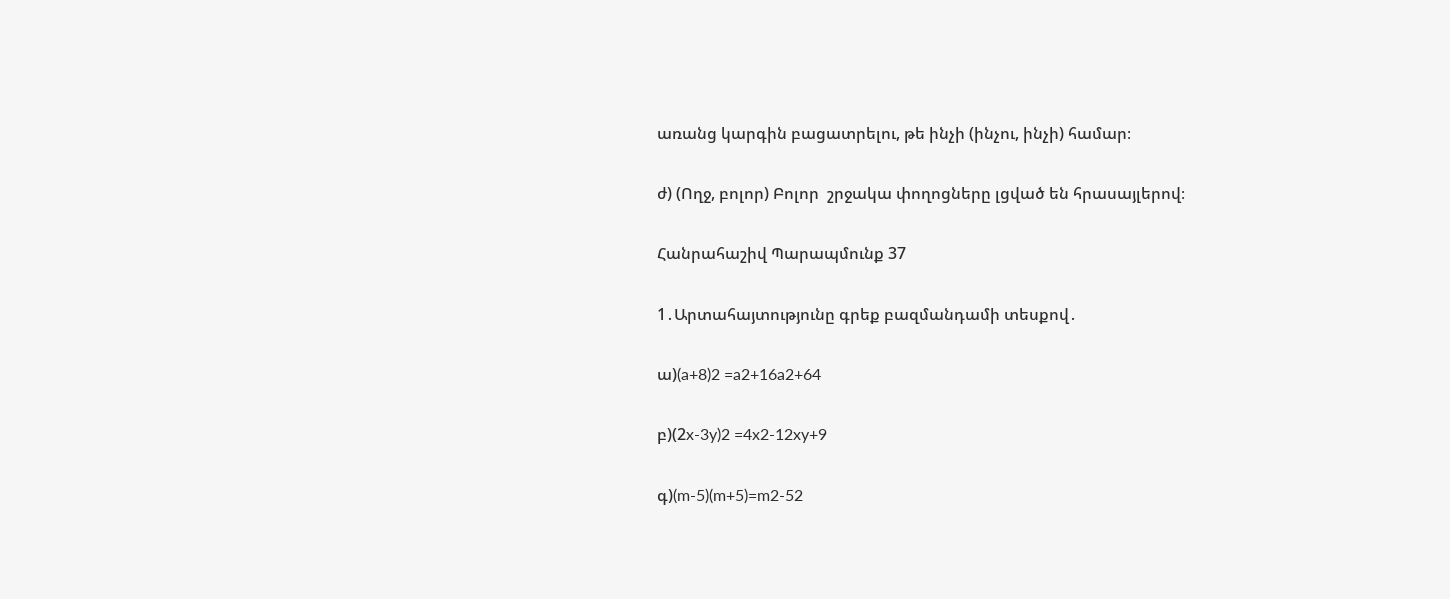առանց կարգին բացատրելու, թե ինչի (ինչու, ինչի) համար։

ժ) (Ողջ, բոլոր) Բոլոր  շրջակա փողոցները լցված են հրասայլերով։

Հանրահաշիվ Պարապմունք 37

1․Արտահայտությունը գրեք բազմանդամի տեսքով․

ա)(a+8)2 =a2+16a2+64

բ)(2x-3y)2 =4x2-12xy+9

գ)(m-5)(m+5)=m2-52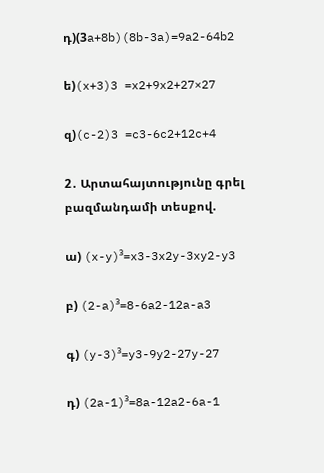դ)(3a+8b)(8b-3a)=9a2-64b2

ե)(x+3)3 =x2+9x2+27×27

զ)(c-2)3 =c3-6c2+12c+4

2․ Արտահայտությունը գրել բազմանդամի տեսքով.

ա) (x-y)³=x3-3x2y-3xy2-y3

բ) (2-a)³=8-6a2-12a-a3

գ) (y-3)³=y3-9y2-27y-27

դ) (2a-1)³=8a-12a2-6a-1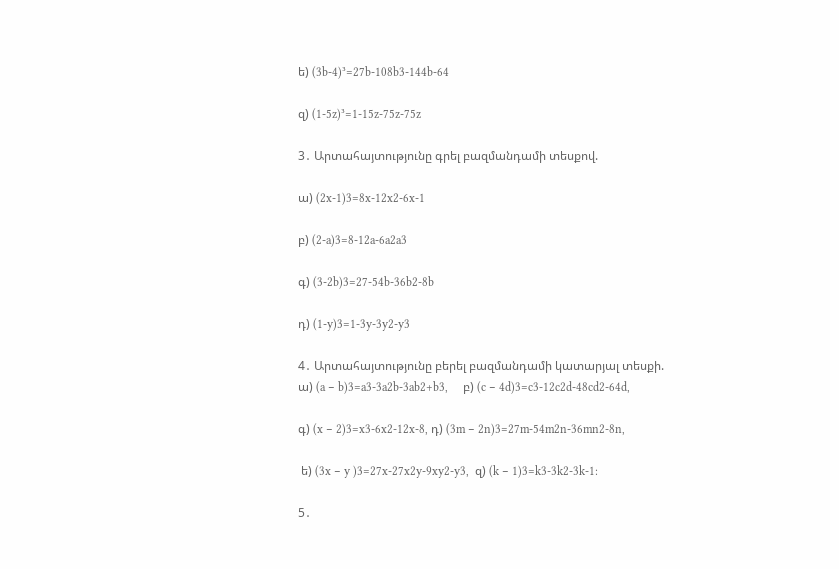ե) (3b-4)³=27b-108b3-144b-64

զ) (1-5z)³=1-15z-75z-75z

3․ Արտահայտությունը գրել բազմանդամի տեսքով.

ա) (2x-1)3=8x-12x2-6x-1

բ) (2-a)3=8-12a-6a2a3

գ) (3-2b)3=27-54b-36b2-8b

դ) (1-y)3=1-3y-3y2-y3

4․ Արտահայտությունը բերել բազմանդամի կատարյալ տեսքի.
ա) (a − b)3=a3-3a2b-3ab2+b3,     բ) (c − 4d)3=c3-12c2d-48cd2-64d,

գ) (x − 2)3=x3-6x2-12x-8, դ) (3m − 2n)3=27m-54m2n-36mn2-8n,

 ե) (3x − y )3=27x-27x2y-9xy2-y3,  զ) (k − 1)3=k3-3k2-3k-1:

5․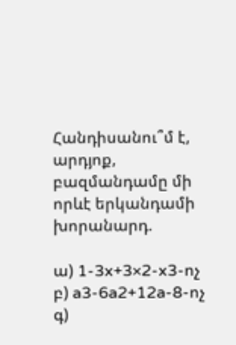Հանդիսանու՞մ է, արդյոք, բազմանդամը մի որևէ երկանդամի խորանարդ.

ա) 1-3x+3×2-x3-ոչ  բ) a3-6a2+12a-8-ոչ  գ)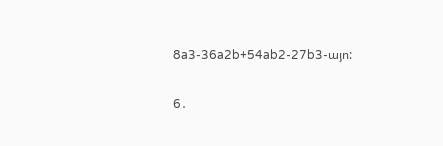8a3-36a2b+54ab2-27b3-այո:

6․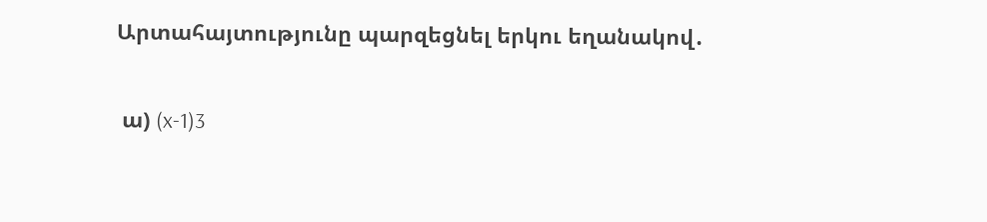Արտահայտությունը պարզեցնել երկու եղանակով․

 ա) (x-1)3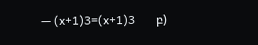— (x+1)3=(x+1)3       բ)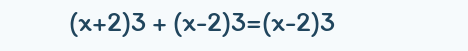(x+2)3 + (x-2)3=(x-2)3